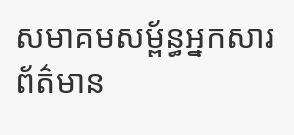សមាគមសម្ព័ន្ធអ្នកសារព័ត៌មាន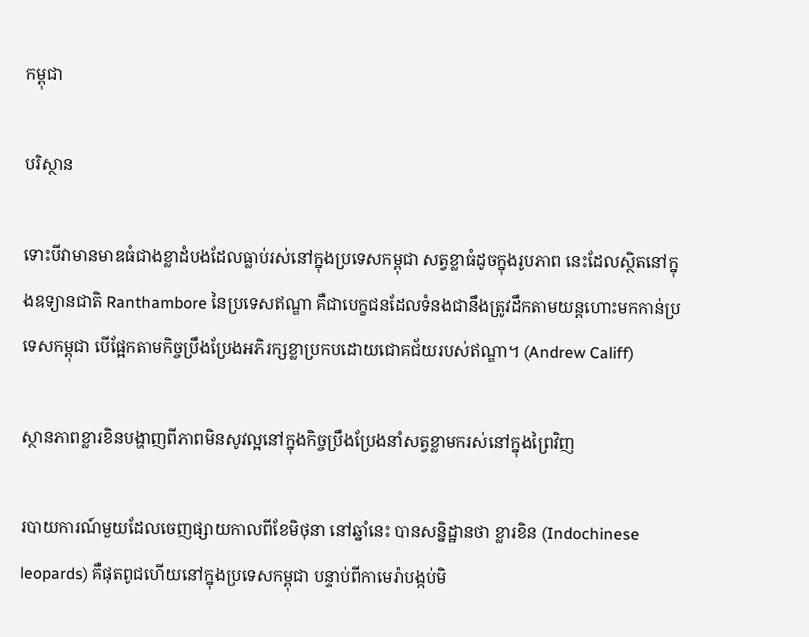កម្ពុជា

បរិស្ថាន

ទោះបីវាមានមាឌធំជាងខ្លាដំបងដែលធ្លាប់រស់នៅក្នុងប្រទេសកម្ពុជា សត្វខ្លាធំដូចក្នុងរូបភាព នេះដែលស្ថិតនៅក្នុងឧទ្យានជាតិ Ranthambore នៃប្រទេសឥណ្ឌា គឺជាបេក្ខជនដែលទំនងជានឹងត្រូវដឹកតាមយន្តហោះមកកាន់ប្រទេសកម្ពុជា បើផ្អែកតាមកិច្ចប្រឹងប្រែងអភិរក្សខ្លាប្រកបដោយជោគជ័យរបស់ឥណ្ឌា។ (Andrew Califf)

ស្ថានភាពខ្លារខិនបង្ហាញពីភាពមិនសូវល្អនៅក្នុងកិច្ចប្រឹងប្រែងនាំសត្វខ្លាមករស់នៅក្នុងព្រៃវិញ

របាយការណ៍មួយដែលចេញផ្សាយកាលពីខែមិថុនា នៅឆ្នាំនេះ បានសន្និដ្ឋានថា ខ្លារខិន (Indochinese leopards) គឺផុតពូជហើយនៅក្នុងប្រទេសកម្ពុជា បន្ទាប់ពីកាមេរ៉ាបង្កប់មិ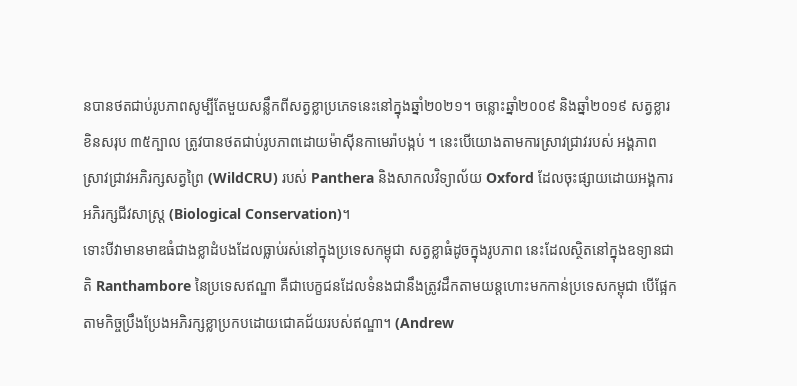នបានថតជាប់រូបភាពសូម្បីតែមួយសន្លឹកពីសត្វខ្លាប្រភេទនេះនៅក្នុងឆ្នាំ២០២១។ ចន្លោះឆ្នាំ២០០៩ និងឆ្នាំ២០១៩ សត្វខ្លារខិនសរុប ៣៥ក្បាល ត្រូវបានថតជាប់រូបភាពដោយម៉ាស៊ីនកាមេរ៉ាបង្កប់ ។ នេះបើយោងតាមការស្រាវជ្រាវរបស់ អង្គភាពស្រាវជ្រាវអភិរក្សសត្វព្រៃ (WildCRU) របស់ Panthera និងសាកលវិទ្យាល័យ Oxford ដែលចុះផ្សាយដោយអង្គការអភិរក្សជីវសាស្ត្រ (Biological Conservation)។
ទោះបីវាមានមាឌធំជាងខ្លាដំបងដែលធ្លាប់រស់នៅក្នុងប្រទេសកម្ពុជា សត្វខ្លាធំដូចក្នុងរូបភាព នេះដែលស្ថិតនៅក្នុងឧទ្យានជាតិ Ranthambore នៃប្រទេសឥណ្ឌា គឺជាបេក្ខជនដែលទំនងជានឹងត្រូវដឹកតាមយន្តហោះមកកាន់ប្រទេសកម្ពុជា បើផ្អែកតាមកិច្ចប្រឹងប្រែងអភិរក្សខ្លាប្រកបដោយជោគជ័យរបស់ឥណ្ឌា។ (Andrew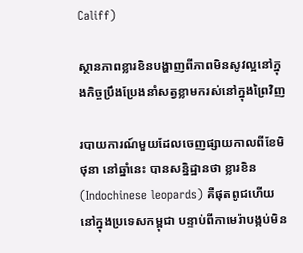Califf)

ស្ថានភាពខ្លារខិនបង្ហាញពីភាពមិនសូវល្អនៅក្នុងកិច្ចប្រឹងប្រែងនាំសត្វខ្លាមករស់នៅក្នុងព្រៃវិញ

របាយការណ៍មួយដែលចេញផ្សាយកាលពីខែមិថុនា នៅឆ្នាំនេះ បានសន្និដ្ឋានថា ខ្លារខិន (Indochinese leopards) គឺផុតពូជហើយនៅក្នុងប្រទេសកម្ពុជា បន្ទាប់ពីកាមេរ៉ាបង្កប់មិន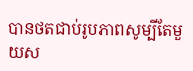បានថតជាប់រូបភាពសូម្បីតែមួយស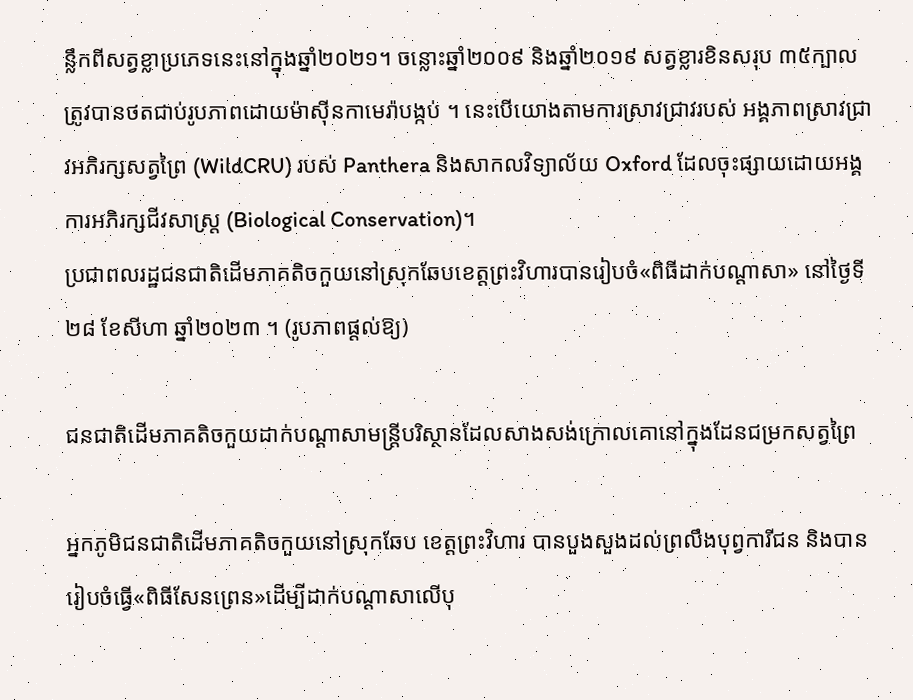ន្លឹកពីសត្វខ្លាប្រភេទនេះនៅក្នុងឆ្នាំ២០២១។ ចន្លោះឆ្នាំ២០០៩ និងឆ្នាំ២០១៩ សត្វខ្លារខិនសរុប ៣៥ក្បាល ត្រូវបានថតជាប់រូបភាពដោយម៉ាស៊ីនកាមេរ៉ាបង្កប់ ។ នេះបើយោងតាមការស្រាវជ្រាវរបស់ អង្គភាពស្រាវជ្រាវអភិរក្សសត្វព្រៃ (WildCRU) របស់ Panthera និងសាកលវិទ្យាល័យ Oxford ដែលចុះផ្សាយដោយអង្គការអភិរក្សជីវសាស្ត្រ (Biological Conservation)។
ប្រជាពលរដ្ឋជនជាតិដើមភាគតិចកួយនៅស្រុកឆែបខេត្តព្រះវិហារបានរៀបចំ«ពិធីដាក់បណ្ដាសា» នៅថ្ងៃទី២៨ ខែសីហា ឆ្នាំ២០២៣ ។ (រូបភាពផ្ដល់ឱ្យ)

ជនជាតិដើមភាគតិចកួយដាក់បណ្ដាសាមន្ត្រីបរិស្ថានដែលសាងសង់ក្រោលគោនៅក្នុងដែនជម្រកសត្វព្រៃ

អ្នកភូមិជនជាតិដើមភាគតិចកួយនៅស្រុកឆែប ខេត្តព្រះវិហារ បានបួងសួងដល់ព្រលឹងបុព្វការីជន និងបានរៀបចំធ្វើ«ពិធីសែនព្រេន»ដើម្បីដាក់បណ្ដាសាលើបុ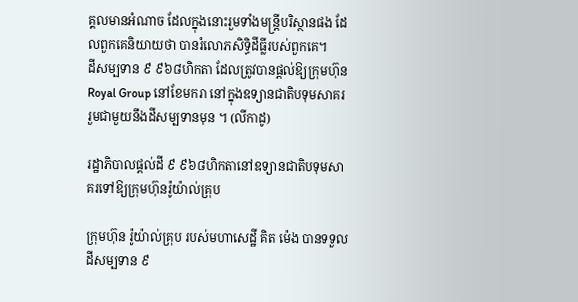គ្គលមានអំណាច ដែលក្នុងនោះរួមទាំងមន្ត្រីបរិស្ថានផង ដែលពួកគេនិយាយថា បានរំលោភសិទ្ធិដីធ្លីរបស់ពួកគេ។
ដីសម្បទាន ៩ ៩៦៨ហិកតា ដែលត្រូវបានផ្ដល់ឱ្យក្រុមហ៊ុន Royal Group នៅខែមករា នៅក្នុងឧទ្យានជាតិបទុមសាគរ រួមជាមួយនឹងដីសម្បទានមុន ។ (លីកាដូ)

រដ្ឋាភិបាលផ្ដល់ដី ៩ ៩៦៨ហិកតានៅឧទ្យានជាតិបទុមសាគរទៅឱ្យក្រុមហ៊ុនរ៉ូយ៉ាល់គ្រុប

ក្រុមហ៊ុន រ៉ូយ៉ាល់គ្រុប របស់មហាសេដ្ឋី គិត ម៉េង បានទទួលដីសម្បទាន ៩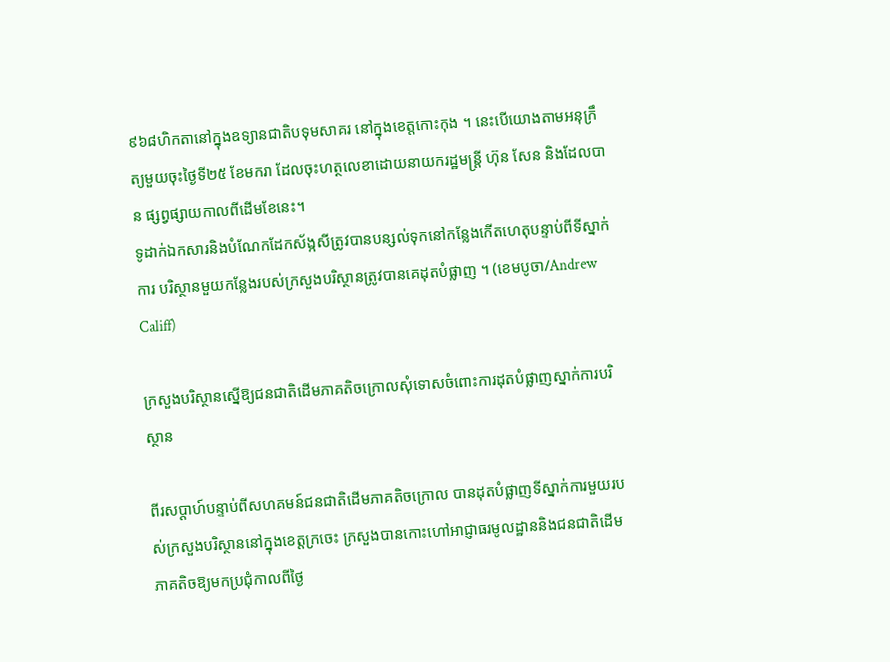៩៦៨ហិកតានៅក្នុងឧទ្យានជាតិបទុមសាគរ នៅក្នុងខេត្តកោះកុង ។ នេះបើយោងតាមអនុក្រឹត្យមួយចុះថ្ងៃទី២៥ ខែមករា ដែលចុះហត្ថលេខាដោយនាយករដ្ឋមន្ត្រី ហ៊ុន សែន និងដែលបាន ផ្សព្វផ្សាយកាលពីដើមខែនេះ។
ទូដាក់ឯកសារនិងបំណែកដែកស័ង្កសីត្រូវបានបន្សល់ទុកនៅកន្លែងកើតហេតុបន្ទាប់ពីទីស្នាក់ការ បរិស្ថានមួយកន្លែងរបស់ក្រសួងបរិស្ថានត្រូវបានគេដុតបំផ្លាញ ។ (ខេមបូចា/Andrew Califf)

ក្រសួងបរិស្ថានស្នើឱ្យជនជាតិដើមភាគតិចក្រោលសុំទោសចំពោះការដុតបំផ្លាញស្នាក់ការបរិស្ថាន

ពីរសប្ដាហ៍បន្ទាប់ពីសហគមន៍ជនជាតិដើមភាគតិចក្រោល បានដុតបំផ្លាញទីស្នាក់ការមួយរបស់ក្រសួងបរិស្ថាននៅក្នុងខេត្តក្រចេះ ក្រសួងបានកោះហៅអាជ្ញាធរមូលដ្ឋាននិងជនជាតិដើមភាគតិចឱ្យមកប្រជុំកាលពីថ្ងៃ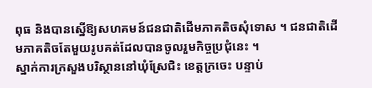ពុធ និងបានស្នើឱ្យសហគមន៍ជនជាតិដើមភាគតិចសុំទោស ។ ជនជាតិដើមភាគតិចតែមួយរូបគត់ដែលបានចូលរួមកិច្ចប្រជុំនេះ ។
ស្នាក់ការក្រសួងបរិស្ថាននៅឃុំស្រែជិះ ខេត្តក្រចេះ បន្ទាប់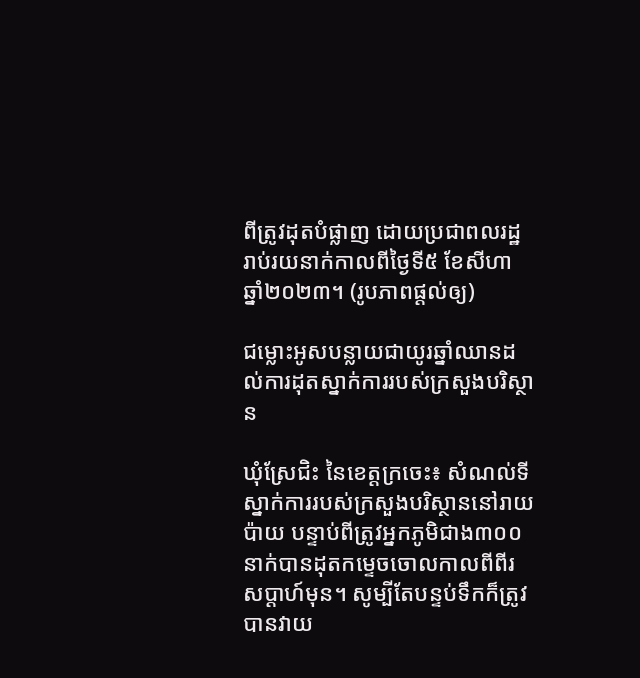ពីត្រូវដុតបំផ្លាញ ដោយប្រជាពលរដ្ឋរាប់រយនាក់កាលពីថ្ងៃទី៥ ខែសីហា ឆ្នាំ២០២៣។ (រូបភាពផ្តល់ឲ្យ)

ជម្លោះអូសបន្លាយជាយូរឆ្នាំឈានដល់ការដុតស្នាក់ការរបស់ក្រសួងបរិស្ថាន

ឃុំស្រែជិះ នៃខេត្តក្រចេះ៖ សំណល់ទីស្នាក់ការរបស់ក្រសួងបរិស្ថាននៅរាយប៉ាយ បន្ទាប់ពីត្រូវអ្នកភូមិជាង៣០០នាក់បានដុតកម្ទេចចោលកាលពីពីរសប្តាហ៍មុន។ សូម្បីតែបន្ទប់ទឹកក៏ត្រូវបានវាយ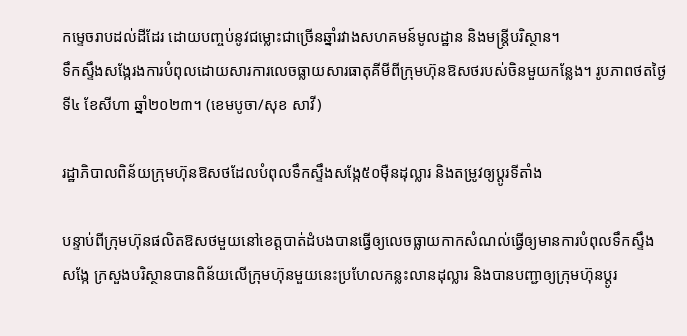កម្ទេចរាបដល់ដីដែរ ដោយបញ្ចប់នូវជម្លោះជាច្រើនឆ្នាំរវាងសហគមន៍មូលដ្ឋាន និងមន្ត្រីបរិស្ថាន។
ទឹកស្ទឹងសង្កែរងការបំពុលដោយសារការលេចធ្លាយសារធាតុគីមីពីក្រុមហ៊ុនឱសថរបស់ចិនមួយកន្លែង។ រូបភាពថតថ្ងៃទី៤ ខែសីហា ឆ្នាំ២០២៣។ (ខេមបូចា/សុខ សាវី)

រដ្ឋាភិបាលពិន័យក្រុមហ៊ុនឱសថដែលបំពុលទឹកស្ទឹងសង្កែ៥០ម៉ឺនដុល្លារ និងតម្រូវឲ្យប្ដូរទីតាំង

បន្ទាប់ពីក្រុមហ៊ុនផលិតឱសថមួយនៅខេត្តបាត់ដំបងបានធ្វើឲ្យលេចធ្លាយកាកសំណល់ធ្វើឲ្យមានការបំពុលទឹកស្ទឹងសង្កែ ក្រសួងបរិស្ថានបានពិន័យលើក្រុមហ៊ុនមួយនេះប្រហែលកន្លះលានដុល្លារ និងបានបញ្ជាឲ្យក្រុមហ៊ុនប្ដូរ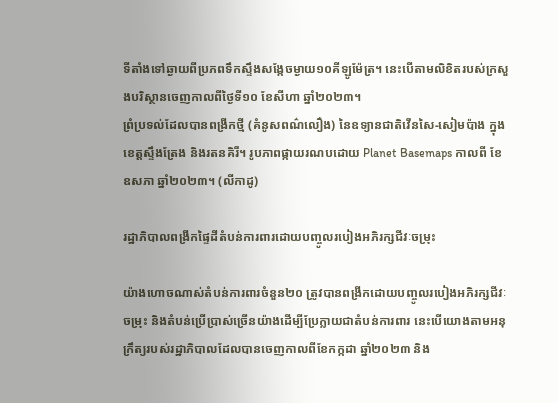ទីតាំងទៅឆ្ងាយពីប្រភពទឹកស្ទឹងសង្កែចម្ងាយ១០គីឡូម៉ែត្រ។ នេះបើតាមលិខិតរបស់ក្រសួងបរិស្ថានចេញកាលពីថ្ងៃទី១០ ខែសីហា ឆ្នាំ២០២៣។
ព្រំប្រទល់ដែលបានពង្រីកថ្មី (គំនូសពណ៌លឿង) នៃឧទ្យានជាតិវើនសៃ-សៀមប៉ាង ក្នុងខេត្តស្ទឹងត្រែង និងរតនគិរី។ រូបភាពផ្កាយរណបដោយ Planet Basemaps កាលពី ខែឧសភា ឆ្នាំ២០២៣។ (លីកាដូ)

រដ្ឋាភិបាលពង្រីកផ្ទៃដីតំបន់ការពារដោយបញ្ចូលរបៀងអភិរក្សជីវៈចម្រុះ

យ៉ាងហោចណាស់តំបន់ការពារចំនួន២០ ត្រូវបានពង្រីកដោយបញ្ចូលរបៀងអភិរក្សជីវៈចម្រុះ និងតំបន់ប្រើប្រាស់ច្រើនយ៉ាងដើម្បីប្រែក្លាយជាតំបន់ការពារ នេះបើយោងតាមអនុក្រឹត្យរបស់រដ្ឋាភិបាលដែលបានចេញកាលពីខែកក្កដា ឆ្នាំ២០២៣ និង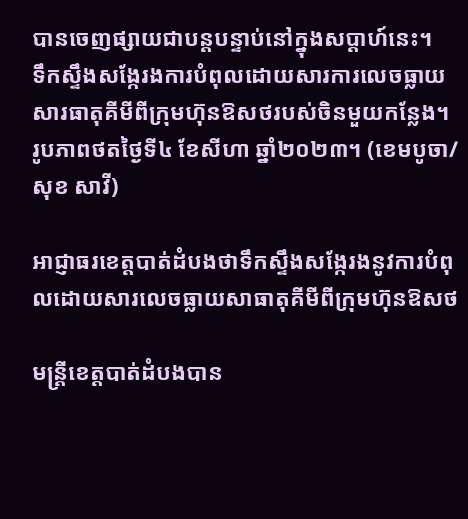បានចេញផ្សាយជាបន្តបន្ទាប់នៅក្នុងសប្តាហ៍នេះ។
ទឹកស្ទឹងសង្កែរងការបំពុលដោយសារការលេចធ្លាយសារធាតុគីមីពីក្រុមហ៊ុនឱសថរបស់ចិនមួយកន្លែង។ រូបភាពថតថ្ងៃទី៤ ខែសីហា ឆ្នាំ២០២៣។ (ខេមបូចា/សុខ សាវី)

អាជ្ញាធរខេត្តបាត់ដំបងថាទឹកស្ទឹងសង្កែរងនូវការបំពុលដោយសារលេចធ្លាយសាធាតុគីមីពីក្រុមហ៊ុនឱសថ

មន្ត្រីខេត្តបាត់ដំបងបាន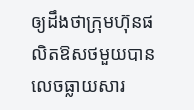ឲ្យដឹងថាក្រុមហ៊ុនផលិតឱសថមួយបានលេចធ្លាយសារ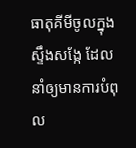ធាតុគីមីចូលក្នុងស្ទឹងសង្កែ ដែលនាំឲ្យមានការបំពុល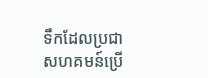ទឹកដែលប្រជាសហគមន៍ប្រើ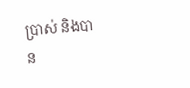ប្រាស់ និងបាន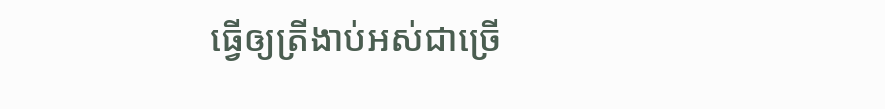ធ្វើឲ្យត្រីងាប់អស់ជាច្រើ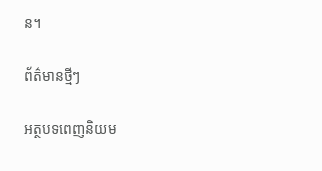ន។

ព័ត៌មានថ្មីៗ

អត្ថបទពេញនិយម